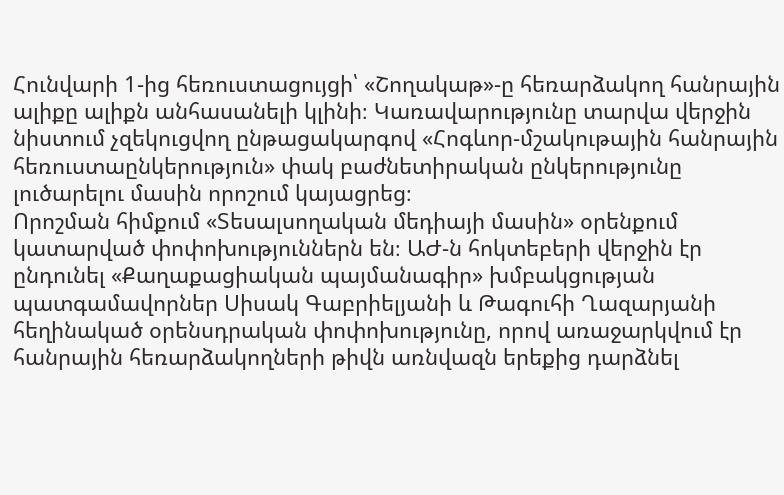Հունվարի 1-ից հեռուստացույցի՝ «Շողակաթ»-ը հեռարձակող հանրային ալիքը ալիքն անհասանելի կլինի։ Կառավարությունը տարվա վերջին նիստում չզեկուցվող ընթացակարգով «Հոգևոր-մշակութային հանրային հեռուստաընկերություն» փակ բաժնետիրական ընկերությունը լուծարելու մասին որոշում կայացրեց։
Որոշման հիմքում «Տեսալսողական մեդիայի մասին» օրենքում կատարված փոփոխություններն են։ ԱԺ-ն հոկտեբերի վերջին էր ընդունել «Քաղաքացիական պայմանագիր» խմբակցության պատգամավորներ Սիսակ Գաբրիելյանի և Թագուհի Ղազարյանի հեղինակած օրենսդրական փոփոխությունը, որով առաջարկվում էր հանրային հեռարձակողների թիվն առնվազն երեքից դարձնել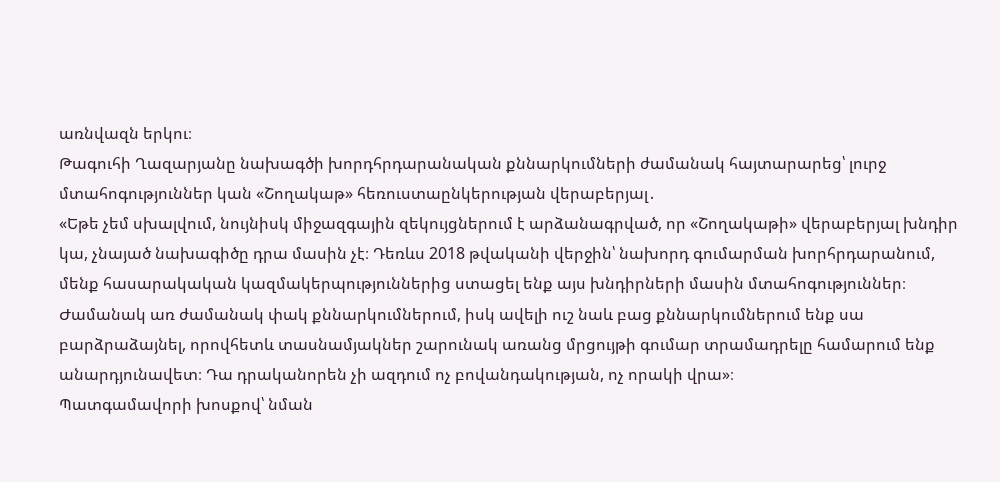առնվազն երկու։
Թագուհի Ղազարյանը նախագծի խորդհրդարանական քննարկումների ժամանակ հայտարարեց՝ լուրջ մտահոգություններ կան «Շողակաթ» հեռուստաընկերության վերաբերյալ․
«Եթե չեմ սխալվում, նույնիսկ միջազգային զեկույցներում է արձանագրված, որ «Շողակաթի» վերաբերյալ խնդիր կա, չնայած նախագիծը դրա մասին չէ։ Դեռևս 2018 թվականի վերջին՝ նախորդ գումարման խորհրդարանում, մենք հասարակական կազմակերպություններից ստացել ենք այս խնդիրների մասին մտահոգություններ։ Ժամանակ առ ժամանակ փակ քննարկումներում, իսկ ավելի ուշ նաև բաց քննարկումներում ենք սա բարձրաձայնել, որովհետև տասնամյակներ շարունակ առանց մրցույթի գումար տրամադրելը համարում ենք անարդյունավետ։ Դա դրականորեն չի ազդում ոչ բովանդակության, ոչ որակի վրա»։
Պատգամավորի խոսքով՝ նման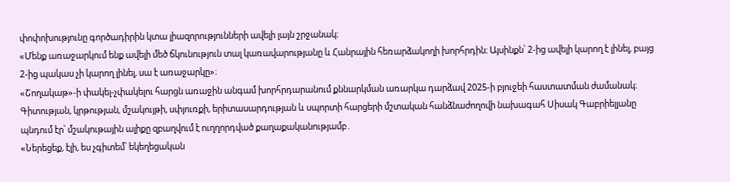փոփոխությունը գործադիրին կտա լիազորությունների ավելի լայն շրջանակ։
«Մենք առաջարկում ենք ավելի մեծ ճկունություն տալ կառավարությանը և Հանրային հեռարձակողի խորհրդին։ Այսինքն՝ 2-ից ավելի կարող է լինել, բայց 2-ից պակաս չի կարող լինել, սա է առաջարկը»։
«Շողակաթ»-ի փակել-չփակելու հարցն առաջին անգամ խորհրդարանում քննարկման առարկա դարձավ 2025-ի բյուջեի հաստատման ժամանակ։ Գիտության, կրթության, մշակույթի, սփյուռքի, երիտասարդության և սպորտի հարցերի մշտական հանձնաժողովի նախագահ Սիսակ Գաբրիելյանը պնդում էր՝ մշակութային ալիքը զբաղվում է ուղղորդված քաղաքականությամբ․
«Ներեցեք, էլի, ես չգիտեմ՝ եկեղեցական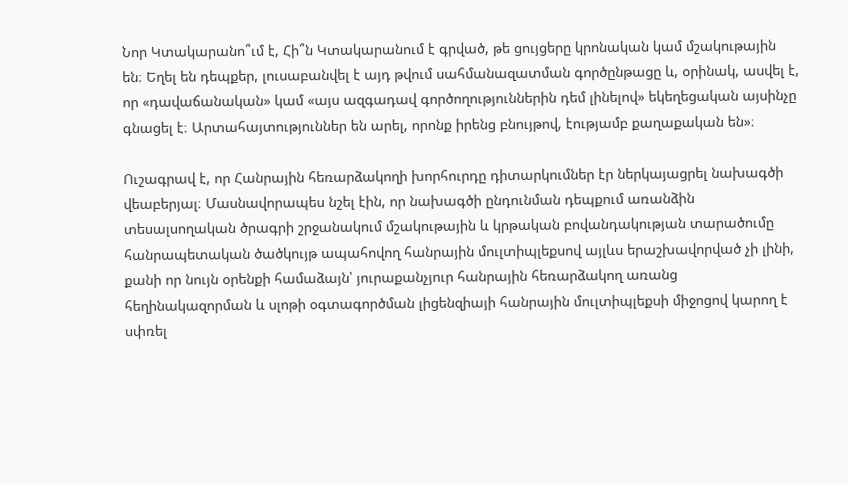Նոր Կտակարանո՞ւմ է, Հի՞ն Կտակարանում է գրված, թե ցույցերը կրոնական կամ մշակութային են։ Եղել են դեպքեր, լուսաբանվել է այդ թվում սահմանազատման գործընթացը և, օրինակ, ասվել է, որ «դավաճանական» կամ «այս ազգադավ գործողություններին դեմ լինելով» եկեղեցական այսինչը գնացել է։ Արտահայտություններ են արել, որոնք իրենց բնույթով, էությամբ քաղաքական են»։

Ուշագրավ է, որ Հանրային հեռարձակողի խորհուրդը դիտարկումներ էր ներկայացրել նախագծի վեաբերյալ։ Մասնավորապես նշել էին, որ նախագծի ընդունման դեպքում առանձին տեսալսողական ծրագրի շրջանակում մշակութային և կրթական բովանդակության տարածումը հանրապետական ծածկույթ ապահովող հանրային մուլտիպլեքսով այլևս երաշխավորված չի լինի, քանի որ նույն օրենքի համաձայն՝ յուրաքանչյուր հանրային հեռարձակող առանց հեղինակազորման և սլոթի օգտագործման լիցենզիայի հանրային մուլտիպլեքսի միջոցով կարող է սփռել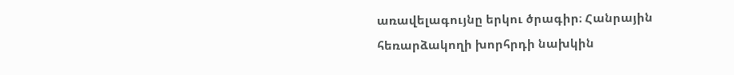առավելագույնը երկու ծրագիր։ Հանրային հեռարձակողի խորհրդի նախկին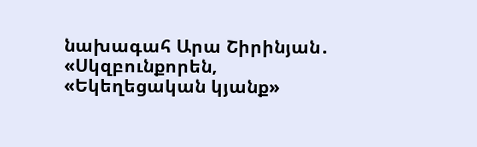նախագահ Արա Շիրինյան․
«Սկզբունքորեն, «Եկեղեցական կյանք»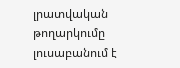լրատվական թողարկումը լուսաբանում է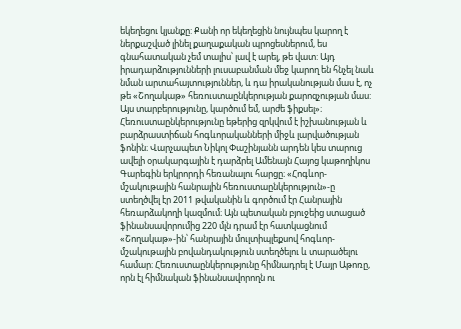եկեղեցու կյանքը: Քանի որ եկեղեցին նույնպես կարող է ներքաշված լինել քաղաքական պրոցեսներում, ես գնահատական չեմ տալիս՝ լավ է արել, թե վատ: Այդ իրադարձությունների լուսաբանման մեջ կարող են հնչել նաև նման արտահայտություններ, և դա իրականության մաս է, ոչ թե «Շողակաթ» հեռուստաընկերության քարոզչության մաս: Այս տարբերությունը, կարծում եմ, արժե ֆիքսել»։
Հեռուստաընկերությունը եթերից զրկվում է իշխանության և բարձրաստիճան հոգևորականների միջև լարվածության ֆոնին։ Վարչապետ Նիկոլ Փաշինյանն արդեն կես տարուց ավելի օրակարգային է դարձրել Ամենայն Հայոց կաթողիկոս Գարեգին երկրորդի հեռանալու հարցը։ «Հոգևոր-մշակութային հանրային հեռուստաընկերություն»-ը ստեղծվել էր 2011 թվականին և գործում էր Հանրային հեռարձակողի կազմում։ Այն պետական բյուջեից ստացած ֆինանսավորումից 220 մլն դրամ էր հատկացնում «Շողակաթ»-ին՝ հանրային մուլտիպլեքսով հոգևոր-մշակութային բովանդակություն ստեղծելու և տարածելու համար։ Հեռուստաընկերությունը հիմնադրել է Մայր Աթոռը, որն էլ հիմնական ֆինանսավորողն ու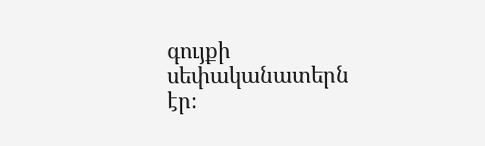գույքի սեփականատերն էր։